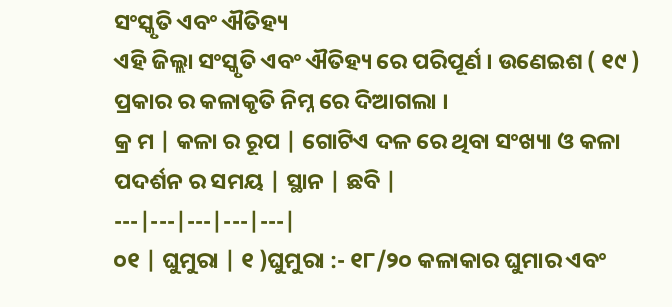ସଂସ୍କୃତି ଏବଂ ଐତିହ୍ୟ
ଏହି ଜିଲ୍ଲା ସଂସ୍କୃତି ଏବଂ ଐତିହ୍ୟ ରେ ପରିପୂର୍ଣ । ଉଣେଇଶ ( ୧୯ ) ପ୍ରକାର ର କଳାକୃତି ନିମ୍ନ ରେ ଦିଆଗଲା ।
କ୍ର ମ | କଳା ର ରୂପ | ଗୋଟିଏ ଦଳ ରେ ଥିବା ସଂଖ୍ୟା ଓ କଳା ପଦର୍ଶନ ର ସମୟ | ସ୍ଥାନ | ଛବି |
---|---|---|---|---|
୦୧ | ଘୁମୁରା | ୧ )ଘୁମୁରା :- ୧୮/୨୦ କଳାକାର ଘୁମାର ଏବଂ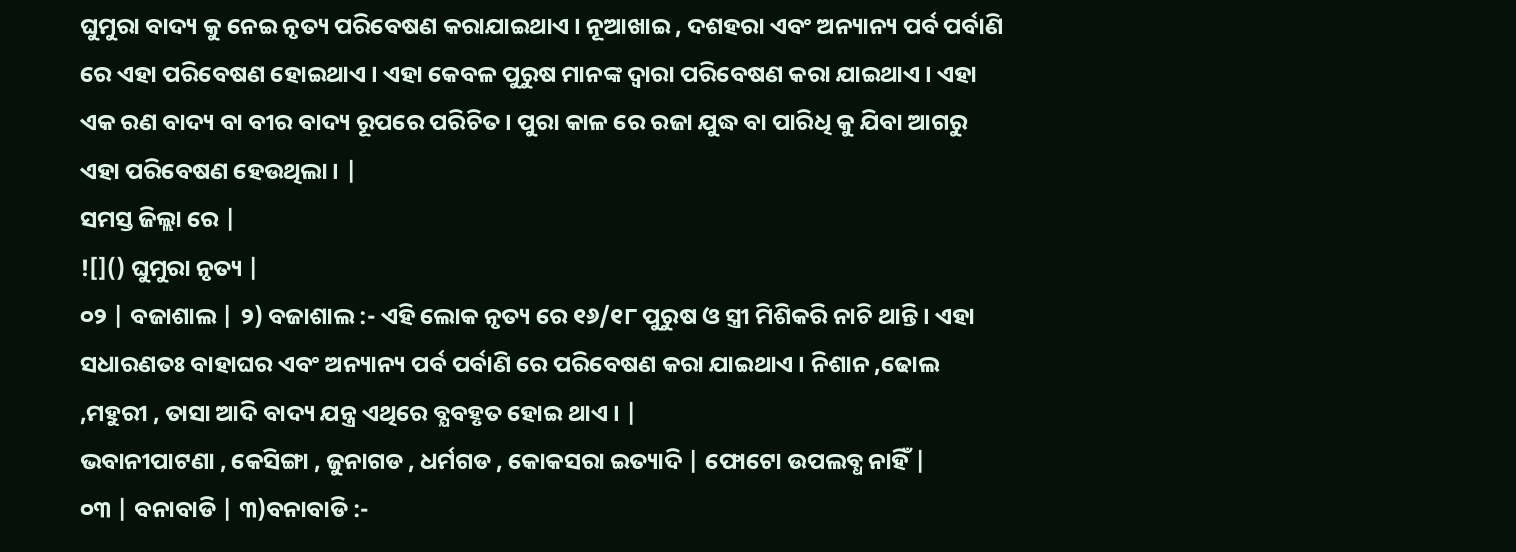ଘୁମୁରା ବାଦ୍ୟ କୁ ନେଇ ନୃତ୍ୟ ପରିବେଷଣ କରାଯାଇଥାଏ । ନୂଆଖାଇ , ଦଶହରା ଏବଂ ଅନ୍ୟାନ୍ୟ ପର୍ବ ପର୍ବାଣି ରେ ଏହା ପରିବେଷଣ ହୋଇଥାଏ । ଏହା କେବଳ ପୁରୁଷ ମାନଙ୍କ ଦ୍ଵାରା ପରିବେଷଣ କରା ଯାଇଥାଏ । ଏହା ଏକ ରଣ ବାଦ୍ୟ ବା ବୀର ବାଦ୍ୟ ରୂପରେ ପରିଚିତ । ପୁରା କାଳ ରେ ରଜା ଯୁଦ୍ଧ ବା ପାରିଧି କୁ ଯିବା ଆଗରୁ ଏହା ପରିବେଷଣ ହେଉଥିଲା । |
ସମସ୍ତ ଜିଲ୍ଲା ରେ |
![]() ଘୁମୁରା ନୃତ୍ୟ |
୦୨ | ବଜାଶାଲ | ୨) ବଜାଶାଲ :- ଏହି ଲୋକ ନୃତ୍ୟ ରେ ୧୬/୧୮ ପୁରୁଷ ଓ ସ୍ତ୍ରୀ ମିଶିକରି ନାଚି ଥାନ୍ତି । ଏହା ସଧାରଣତଃ ବାହାଘର ଏବଂ ଅନ୍ୟାନ୍ୟ ପର୍ବ ପର୍ବାଣି ରେ ପରିବେଷଣ କରା ଯାଇଥାଏ । ନିଶାନ ,ଢୋଲ ,ମହୁରୀ , ତାସା ଆଦି ବାଦ୍ୟ ଯନ୍ତ୍ର ଏଥିରେ ବ୍ଯବହୃତ ହୋଇ ଥାଏ । |
ଭବାନୀପାଟଣା , କେସିଙ୍ଗା , ଜୁନାଗଡ , ଧର୍ମଗଡ , କୋକସରା ଇତ୍ୟାଦି | ଫୋଟୋ ଉପଲବ୍ଧ ନାହିଁ |
୦୩ | ବନାବାଡି | ୩)ବନାବାଡି :-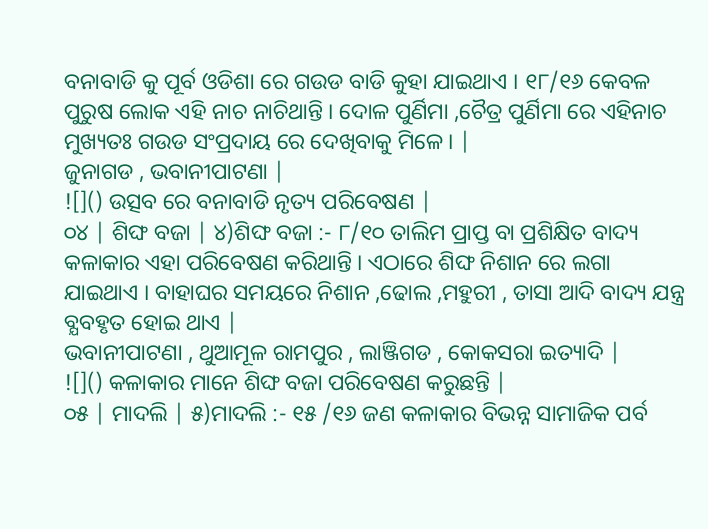ବନାବାଡି କୁ ପୂର୍ବ ଓଡିଶା ରେ ଗଉଡ ବାଡି କୁହା ଯାଇଥାଏ । ୧୮/୧୬ କେବଳ ପୁରୁଷ ଲୋକ ଏହି ନାଚ ନାଚିଥାନ୍ତି । ଦୋଳ ପୁର୍ଣିମା ,ଚୈତ୍ର ପୁର୍ଣିମା ରେ ଏହିନାଚ ମୁଖ୍ୟତଃ ଗଉଡ ସଂପ୍ରଦାୟ ରେ ଦେଖିବାକୁ ମିଳେ । |
ଜୁନାଗଡ , ଭବାନୀପାଟଣା |
![]() ଉତ୍ସବ ରେ ବନାବାଡି ନୃତ୍ୟ ପରିବେଷଣ |
୦୪ | ଶିଙ୍ଘ ବଜା | ୪)ଶିଙ୍ଘ ବଜା :- ୮/୧୦ ତାଲିମ ପ୍ରାପ୍ତ ବା ପ୍ରଶିକ୍ଷିତ ବାଦ୍ୟ କଳାକାର ଏହା ପରିବେଷଣ କରିଥାନ୍ତି । ଏଠାରେ ଶିଙ୍ଘ ନିଶାନ ରେ ଲଗା ଯାଇଥାଏ । ବାହାଘର ସମୟରେ ନିଶାନ ,ଢୋଲ ,ମହୁରୀ , ତାସା ଆଦି ବାଦ୍ୟ ଯନ୍ତ୍ର ବ୍ଯବହୃତ ହୋଇ ଥାଏ |
ଭବାନୀପାଟଣା , ଥୁଆମୂଳ ରାମପୁର , ଲାଞ୍ଜିଗଡ , କୋକସରା ଇତ୍ୟାଦି |
![]() କଳାକାର ମାନେ ଶିଙ୍ଘ ବଜା ପରିବେଷଣ କରୁଛନ୍ତି |
୦୫ | ମାଦଲି | ୫)ମାଦଲି :- ୧୫ /୧୬ ଜଣ କଳାକାର ବିଭନ୍ନ ସାମାଜିକ ପର୍ବ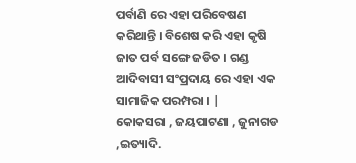ପର୍ବାଣି ରେ ଏହା ପରିବେଷଣ କରିଥାନ୍ତି । ବିଶେଷ କରି ଏହା କୃଷି ଜାତ ପର୍ବ ସଙ୍ଗେ ଜଡିତ । ଗଣ୍ଡ ଆଦିବାସୀ ସଂପ୍ରଦାୟ ରେ ଏହା ଏକ ସାମାଜିକ ପରମ୍ପରା । |
କୋକସରା , ଜୟପାଟଣା , ଜୁନାଗଡ ,ଇତ୍ୟାଦି.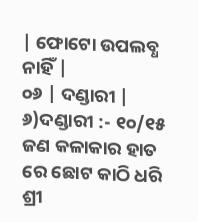| ଫୋଟୋ ଉପଲବ୍ଧ ନାହିଁ |
୦୬ | ଦଣ୍ଡାରୀ | ୬)ଦଣ୍ଡାରୀ :- ୧୦/୧୫ ଜଣ କଳାକାର ହାତ ରେ ଛୋଟ କାଠି ଧରି ଶ୍ରୀ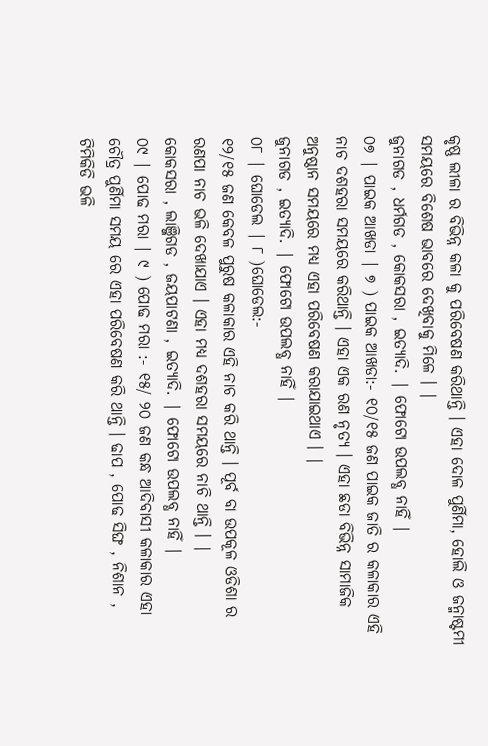କୃଷ୍ଣ ଲୀଳା ର ବିଭିନ୍ନ କଳା କୁ ପରିବେଷଣ କରିଥାନ୍ତି । ଏହା ଦୋଳ ପୁର୍ଣିମା, ହୋଲି ଓ ଜନ୍ମାଷ୍ଟମୀ ସମୟରେ ବିଶେଷ ଭାବରେ ଦେଖିବାକୁ ମିଳେ । |
ଜୁନାଗଡ , ଧର୍ମଗଡ , କୋକସରା , ଇତ୍ୟାଦି. | ଫୋଟୋ ଉପଲବ୍ଧ ନାହିଁ |
୦୭ | ପାଇକ ଆଖଡା | ୭ ) ପାଇକ ଆଖଡା:- ୧୦/୧୫ ଜଣ ପାଇକ ଜାତି ର କଳାକାର ଏହି ନାଚ ଦଶହରା ସମୟରେ କରିଥାନ୍ତି । ଏହା ଏକ ରଣ ନୃତ୍ୟ । ଏହା ଛଡା ବିଭିନ୍ନ ସାମାଜିକ ଅନୁଷ୍ଠାନ ସମୟରେ ମଧ୍ୟ ଏହା ପରିବେଷଣ କରାଯାଇଥାଏ । |
ଜୁନାଗଡ , ଇତ୍ୟାଦି. | ଫୋଟୋ ଉପଲବ୍ଧ ନାହିଁ |
୦୮ | ଘୋଡେଲ | ୮ )ଘୋଡେଲ:-
୧୨/୧୫ ଜଣ କେବଳ ପୁରୁଷ କଳାକାର ଏହି ନାଚ କରି ଥାନ୍ତି । ପୂର୍ବ ବା ଉପକୂଳ ଓଡିଶା ର ରଣପା ନାଚ ଭଳି ଦେଖାଯାଏ । ଏହା ମଧ୍ୟ ଦଶହରା ସମୟରେ ନାଚି ଥାନ୍ତି । |
କୋକସରା , ଲାଞ୍ଜିଗଡ , ଜୟପାଟଣା , ଇତ୍ୟାଦି. | ଫୋଟୋ ଉପଲବ୍ଧ ନାହିଁ |
୦୯ | ପୋଢ ମରା | ୯ ) ପୋଢ ମରା :- ୧୫/ ୨୦ ଜଣ କନ୍ଧ ଆଦିବାସୀ କଳାକାର ଏହା ଚୌତ୍ର ପୁର୍ଣିମା ସମୟ ରେ ଏହା ପରିବେଷଣ କରି ଥାନ୍ତି । ଢାପ , ପୋଢ ସିଙ୍ଘ , ନିଶାନ , ଟିମିକିଡି ଭଳି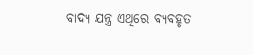ବାଦ୍ୟ ଯନ୍ତ୍ର ଏଥିରେ ବ୍ୟବହୃତ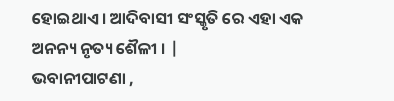ହୋଇଥାଏ । ଆଦିବାସୀ ସଂସ୍କୃତି ରେ ଏହା ଏକ ଅନନ୍ୟ ନୃତ୍ୟ ଶୈଳୀ । |
ଭବାନୀପାଟଣା ,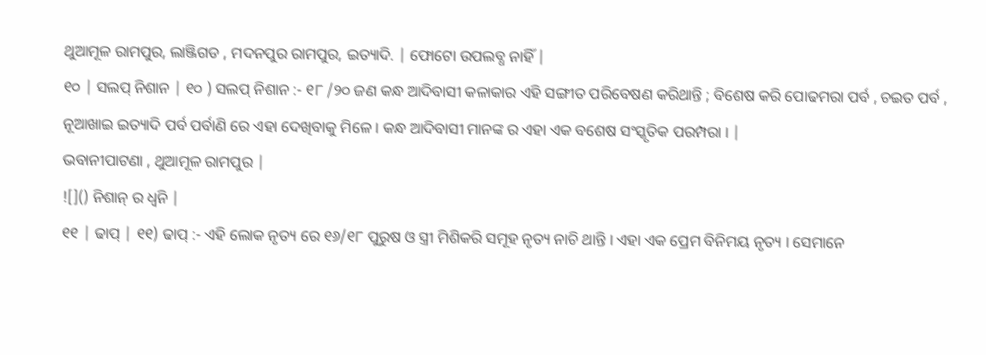ଥୁଆମୂଳ ରାମପୁର, ଲାଞ୍ଜିଗଡ , ମଦନପୁର ରାମପୁର, ଇତ୍ୟାଦି. | ଫୋଟୋ ଉପଲବ୍ଧ ନାହିଁ |
୧୦ | ସଲପ୍ ନିଶାନ | ୧୦ ) ସଲପ୍ ନିଶାନ :- ୧୮ /୨୦ ଜଣ କନ୍ଧ ଆଦିବାସୀ କଳାକାର ଏହି ସଙ୍ଗୀତ ପରିବେଷଣ କରିଥାନ୍ତି ; ବିଶେଷ କରି ପୋଢମରା ପର୍ବ , ଚଇତ ପର୍ବ , ନୂଆଖାଇ ଇତ୍ୟାଦି ପର୍ବ ପର୍ବାଣି ରେ ଏହା ଦେଖିବାକୁ ମିଳେ । କନ୍ଧ ଆଦିବାସୀ ମାନଙ୍କ ର ଏହା ଏକ ବଶେଷ ସଂସ୍କୃତିକ ପରମ୍ପରା । |
ଭବାନୀପାଟଣା , ଥୁଆମୂଳ ରାମପୁର |
![]() ନିଶାନ୍ ର ଧ୍ବନି |
୧୧ | ଢାପ୍ | ୧୧) ଢାପ୍ :- ଏହି ଲୋକ ନୃତ୍ୟ ରେ ୧୬/୧୮ ପୁରୁଷ ଓ ସ୍ତ୍ରୀ ମିଶିକରି ସମୂହ ନୃତ୍ୟ ନାଚି ଥାନ୍ତି । ଏହା ଏକ ପ୍ରେମ ବିନିମୟ ନୃତ୍ୟ । ସେମାନେ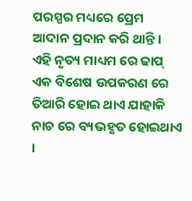ପରସ୍ପର ମଧ୍ୟରେ ପ୍ରେମ ଆଦାନ ପ୍ରଦାନ କରି ଥାନ୍ତି । ଏହି ନୃତ୍ୟ ମାଧ୍ୟମ ରେ ଢାପ୍ ଏକ ବିଶେଷ ଉପକରଣ ରେ ତିଆରି ହୋଇ ଥାଏ ଯାହାକି ନାଚ ରେ ବ୍ୟଭହୃତ ହୋଇଥାଏ ।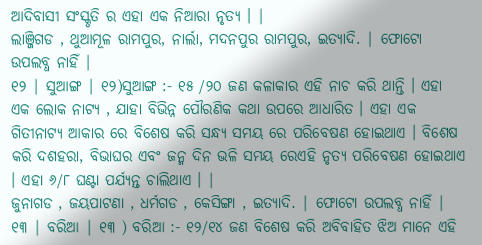ଆଦିବାସୀ ସଂସ୍କୃତି ର ଏହା ଏକ ନିଆରା ନୃତ୍ୟ । |
ଲାଞ୍ଜିଗଡ , ଥୁଆମୂଳ ରାମପୁର, ନାର୍ଲା, ମଦନପୁର ରାମପୁର, ଇତ୍ୟାଦି. | ଫୋଟୋ ଉପଲବ୍ଧ ନାହିଁ |
୧୨ | ସୁଆଙ୍ଗ | ୧୨)ସୁଆଙ୍ଗ :- ୧୫ /୨୦ ଜଣ କଳାକାର ଏହି ନାଚ କରି ଥାନ୍ତି । ଏହା ଏକ ଲୋକ ନାଟ୍ୟ , ଯାହା ବିଭିନ୍ନ ପୌରଣିକ କଥା ଉପରେ ଆଧାରିତ । ଏହା ଏକ ଗିତୀନାଟ୍ୟ ଆକାର ରେ ବିଶେଷ କରି ସନ୍ଧ୍ୟ ସମୟ ରେ ପରିବେଷଣ ହୋଇଥାଏ । ବିଶେଷ କରି ଦଶହରା, ବିଭାଘର ଏବଂ ଜନ୍ମ ଦିନ ଭଳି ସମୟ ରେଏହି ନୃତ୍ୟ ପରିବେଷଣ ହୋଇଥାଏ । ଏହା ୬/୮ ଘଣ୍ଟା ପର୍ଯ୍ଯନ୍ତ ଚାଲିଥାଏ । |
ଜୁନାଗଡ , ଜୟପାଟଣା , ଧର୍ମଗଡ , କେସିଙ୍ଗା , ଇତ୍ୟାଦି. | ଫୋଟୋ ଉପଲବ୍ଧ ନାହିଁ |
୧୩ | ବରିଆ | ୧୩ ) ବରିଆ :- ୧୨/୧୪ ଜଣ ବିଶେଷ କରି ଅବିବାହିତ ଝିଅ ମାନେ ଏହି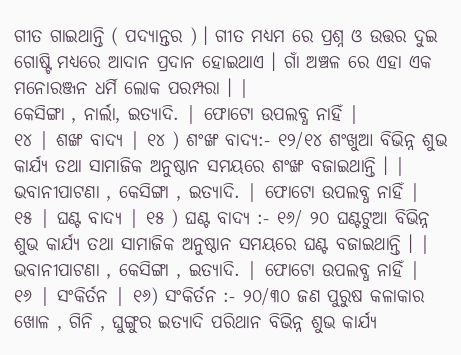ଗୀତ ଗାଇଥାନ୍ତି ( ପଦ୍ୟାନ୍ତର ) । ଗୀତ ମଧ୍ୟମ ରେ ପ୍ରଶ୍ନ ଓ ଉତ୍ତର ଦୁଇ ଗୋଷ୍ଟି ମଧ୍ୟରେ ଆଦାନ ପ୍ରଦାନ ହୋଇଥାଏ । ଗାଁ ଅଞ୍ଚଳ ରେ ଏହା ଏକ ମନୋରଞ୍ଜନ ଧର୍ମି ଲୋକ ପରମ୍ପରା । |
କେସିଙ୍ଗା , ନାର୍ଲା, ଇତ୍ୟାଦି. | ଫୋଟୋ ଉପଲବ୍ଧ ନାହିଁ |
୧୪ | ଶଙ୍ଖ ବାଦ୍ୟ | ୧୪ ) ଶଂଙ୍ଖ ବାଦ୍ୟ:- ୧୨/୧୪ ଶଂଖୁଆ ବିଭିନ୍ନ ଶୁଭ କାର୍ଯ୍ୟ ତଥା ସାମାଜିକ ଅନୁଷ୍ଠାନ ସମୟରେ ଶଂଙ୍ଖ ବଜାଇଥାନ୍ତି । |
ଭବାନୀପାଟଣା , କେସିଙ୍ଗା , ଇତ୍ୟାଦି. | ଫୋଟୋ ଉପଲବ୍ଧ ନାହିଁ |
୧୫ | ଘଣ୍ଟ ବାଦ୍ୟ | ୧୫ ) ଘଣ୍ଟ ବାଦ୍ୟ :- ୧୬/ ୨୦ ଘଣ୍ଟଟୁଆ ବିଭିନ୍ନ ଶୁଭ କାର୍ଯ୍ୟ ତଥା ସାମାଜିକ ଅନୁଷ୍ଠାନ ସମୟରେ ଘଣ୍ଟ ବଜାଇଥାନ୍ତି । | ଭବାନୀପାଟଣା , କେସିଙ୍ଗା , ଇତ୍ୟାଦି. | ଫୋଟୋ ଉପଲବ୍ଧ ନାହିଁ |
୧୬ | ସଂକିର୍ତନ | ୧୬) ସଂକିର୍ତନ :- ୨୦/୩୦ ଜଣ ପୁରୁଷ କଳାକାର ଖୋଳ , ଗିନି , ଘୁଙ୍ଗୁର ଇତ୍ୟାଦି ପରିଥାନ ବିଭିନ୍ନ ଶୁଭ କାର୍ଯ୍ୟ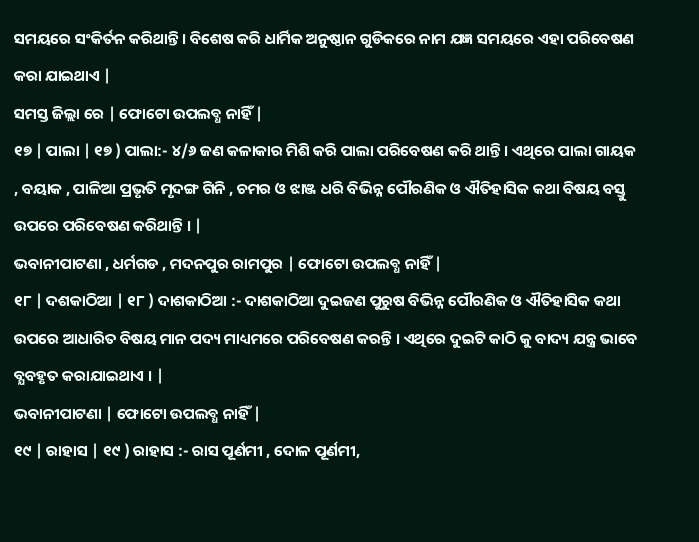ସମୟରେ ସଂକିର୍ତନ କରିଥାନ୍ତି । ବିଶେଷ କରି ଧାର୍ମିକ ଅନୁଷ୍ଠାନ ଗୁଡିକରେ ନାମ ଯଜ୍ଞ ସମୟରେ ଏହା ପରିବେଷଣ କରା ଯାଇଥାଏ |
ସମସ୍ତ ଜିଲ୍ଲା ରେ | ଫୋଟୋ ଉପଲବ୍ଧ ନାହିଁ |
୧୭ | ପାଲା | ୧୭ ) ପାଲା:- ୪/୬ ଜଣ କଳାକାର ମିଶି କରି ପାଲା ପରିବେଷଣ କରି ଥାନ୍ତି । ଏଥିରେ ପାଲା ଗାୟକ , ବୟାକ , ପାଳିଆ ପ୍ରଭୃତି ମୃଦଙ୍ଗ ଗିନି , ଚମର ଓ ଝାଞ୍ଜ ଧରି ବିଭିନ୍ନ ପୌରଣିକ ଓ ଐତିହାସିକ କଥା ବିଷୟ ବସ୍ତୁ ଉପରେ ପରିବେଷଣ କରିଥାନ୍ତି । |
ଭବାନୀପାଟଣା , ଧର୍ମଗଡ , ମଦନପୁର ରାମପୁର | ଫୋଟୋ ଉପଲବ୍ଧ ନାହିଁ |
୧୮ | ଦଶକାଠିଆ | ୧୮ ) ଦାଶକାଠିଆ :- ଦାଶକାଠିଆ ଦୁଇଜଣ ପୁରୁଷ ବିଭିନ୍ନ ପୌରଣିକ ଓ ଐତିହାସିକ କଥା ଉପରେ ଆଧାରିତ ବିଷୟ ମାନ ପଦ୍ୟ ମାଧ୍ୟମରେ ପରିବେଷଣ କରନ୍ତି । ଏଥିରେ ଦୁଇଟି କାଠି କୁ ବାଦ୍ୟ ଯନ୍ତ୍ର ଭାବେ ବ୍ଯବହୃତ କରାଯାଇଥାଏ । |
ଭବାନୀପାଟଣା | ଫୋଟୋ ଉପଲବ୍ଧ ନାହିଁ |
୧୯ | ରାହାସ | ୧୯ ) ରାହାସ :- ରାସ ପୂର୍ଣମୀ , ଦୋଳ ପୂର୍ଣମୀ,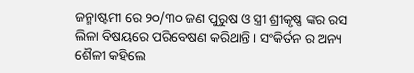ଜନ୍ମାଷ୍ଟମୀ ରେ ୨୦/୩୦ ଜଣ ପୁରୁଷ ଓ ସ୍ତ୍ରୀ ଶ୍ରୀକୃଷ୍ଣ ଙ୍କର ରସ ଲିଳା ବିଷୟରେ ପରିବେଷଣ କରିଥାନ୍ତି । ସଂକିର୍ତନ ର ଅନ୍ୟ ଶୈଳୀ କହିଲେ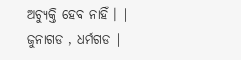ଅଚ୍ୟୁକ୍ତି ହେବ ନାହିଁ । |
ଜୁନାଗଡ , ଧର୍ମଗଡ |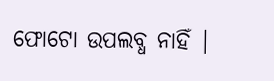ଫୋଟୋ ଉପଲବ୍ଧ ନାହିଁ |